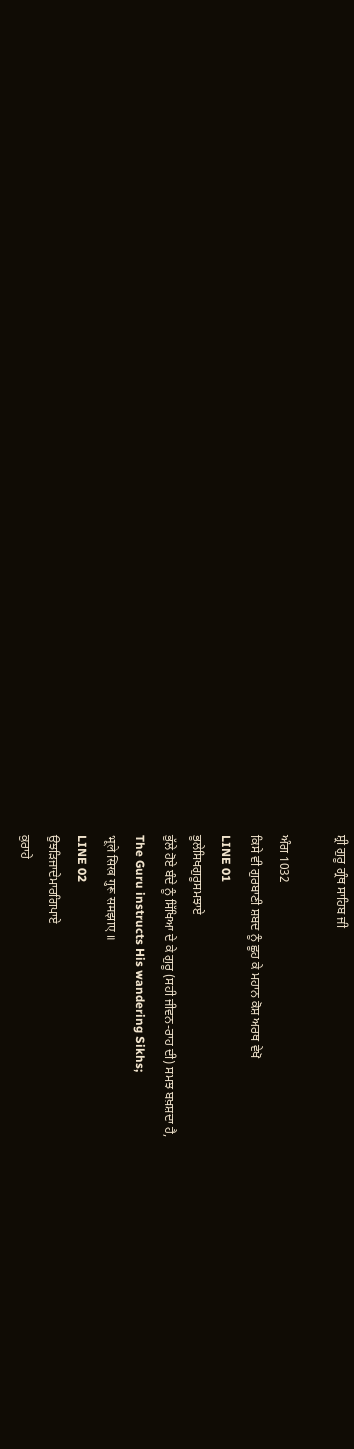ਸ਼੍ਰੀ ਗੁਰੂ ਗ੍ਰੰਥ ਸਾਹਿਬ ਜੀ

ਅੰਗ 1032
ਕਿਸੇ ਵੀ ਗੁਰਬਾਣੀ ਸ਼ਬਦ ਨੂੰ ਛੂਹ ਕੇ ਮਹਾਨ ਕੋਸ਼ ਅਰਥ ਵੇਖੋ
LINE 01
ਭੂਲੇਸਿਖਗੁਰੂਸਮਝਾਏ
ਭੁੱਲੇ ਹੋਏ ਬੰਦੇ ਨੂੰ ਸਿੱਖਿਆ ਦੇ ਕੇ ਗੁਰੂ (ਸਹੀ ਜੀਵਨ-ਰਾਹ ਦੀ) ਸਮਝ ਬਖ਼ਸ਼ਦਾ ਹੈ,
The Guru instructs His wandering Sikhs;
भूले सिख गुरू समझाए ॥
LINE 02
ਉਝੜਿਜਾਦੇਮਾਰਗਿਪਾਏ
ਕੁਰਾਹੇ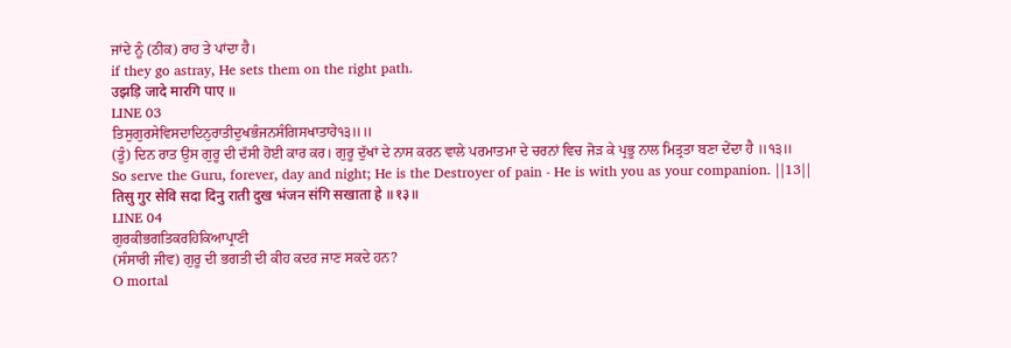ਜਾਂਦੇ ਨੂੰ (ਠੀਕ) ਰਾਹ ਤੇ ਪਾਂਦਾ ਹੈ।
if they go astray, He sets them on the right path.
उझड़ि जादे मारगि पाए ॥
LINE 03
ਤਿਸੁਗੁਰਸੇਵਿਸਦਾਦਿਨੁਰਾਤੀਦੁਖਭੰਜਨਸੰਗਿਸਖਾਤਾਹੇ੧੩॥॥
(ਤੂੰ) ਦਿਨ ਰਾਤ ਉਸ ਗੁਰੂ ਦੀ ਦੱਸੀ ਹੋਈ ਕਾਰ ਕਰ। ਗੁਰੂ ਦੁੱਖਾਂ ਦੇ ਨਾਸ ਕਰਨ ਵਾਲੇ ਪਰਮਾਤਮਾ ਦੇ ਚਰਨਾਂ ਵਿਚ ਜੋੜ ਕੇ ਪ੍ਰਭੂ ਨਾਲ ਮਿਤ੍ਰਤਾ ਬਣਾ ਦੇਂਦਾ ਹੈ ॥੧੩॥
So serve the Guru, forever, day and night; He is the Destroyer of pain - He is with you as your companion. ||13||
तिसु गुर सेवि सदा दिनु राती दुख भंजन संगि सखाता हे ॥१३॥
LINE 04
ਗੁਰਕੀਭਗਤਿਕਰਹਿਕਿਆਪ੍ਰਾਣੀ
(ਸੰਸਾਰੀ ਜੀਵ) ਗੁਰੂ ਦੀ ਭਗਤੀ ਦੀ ਕੀਹ ਕਦਰ ਜਾਣ ਸਕਦੇ ਹਨ?
O mortal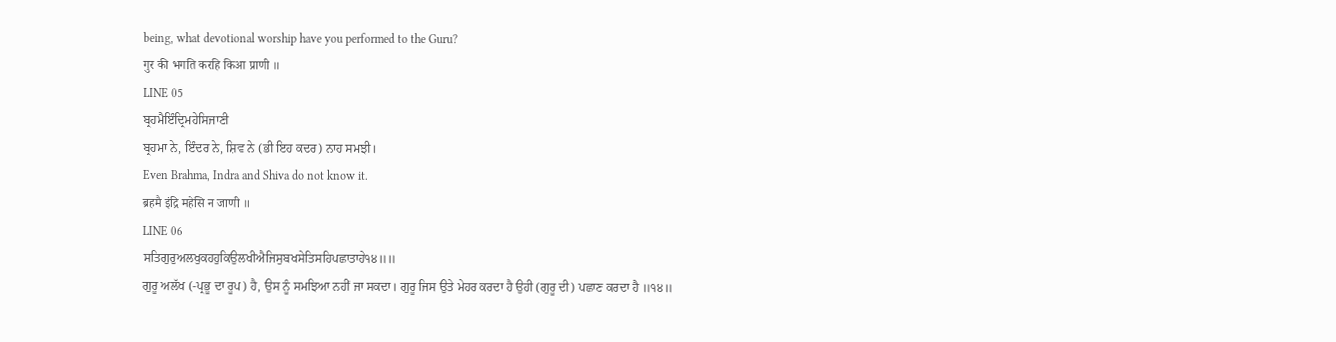being, what devotional worship have you performed to the Guru?
गुर की भगति करहि किआ प्राणी ॥
LINE 05
ਬ੍ਰਹਮੈਇੰਦ੍ਰਿਮਹੇਸਿਜਾਣੀ
ਬ੍ਰਹਮਾ ਨੇ, ਇੰਦਰ ਨੇ, ਸ਼ਿਵ ਨੇ (ਭੀ ਇਹ ਕਦਰ) ਨਾਹ ਸਮਝੀ।
Even Brahma, Indra and Shiva do not know it.
ब्रहमै इंद्रि महेसि न जाणी ॥
LINE 06
ਸਤਿਗੁਰੁਅਲਖੁਕਹਹੁਕਿਉਲਖੀਐਜਿਸੁਬਖਸੇਤਿਸਹਿਪਛਾਤਾਹੇ੧੪॥॥
ਗੁਰੂ ਅਲੱਖ (-ਪ੍ਰਭੂ ਦਾ ਰੂਪ) ਹੈ, ਉਸ ਨੂੰ ਸਮਝਿਆ ਨਹੀਂ ਜਾ ਸਕਦਾ। ਗੁਰੂ ਜਿਸ ਉਤੇ ਮੇਹਰ ਕਰਦਾ ਹੈ ਉਹੀ (ਗੁਰੂ ਦੀ) ਪਛਾਣ ਕਰਦਾ ਹੈ ॥੧੪॥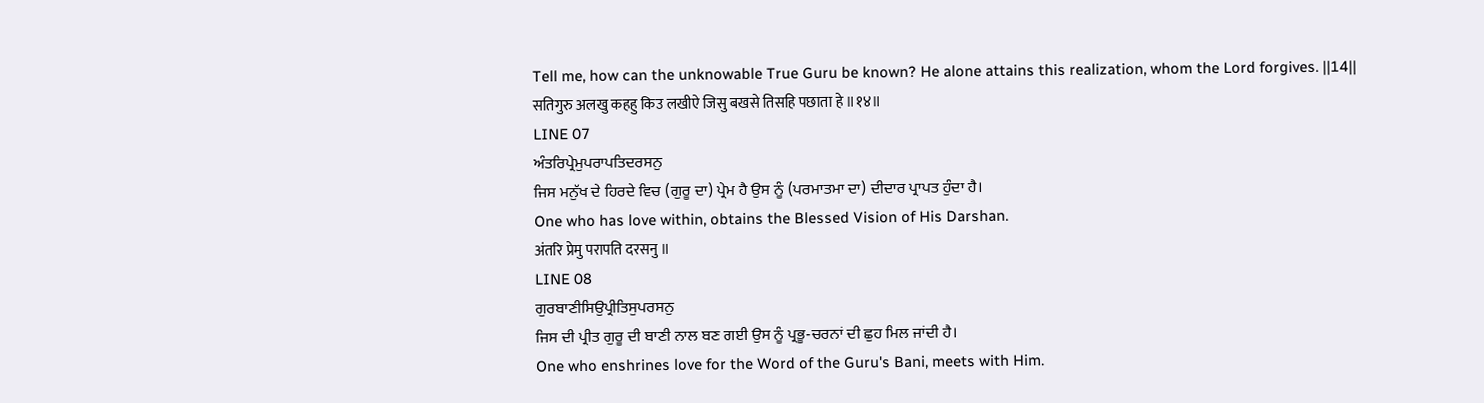Tell me, how can the unknowable True Guru be known? He alone attains this realization, whom the Lord forgives. ||14||
सतिगुरु अलखु कहहु किउ लखीऐ जिसु बखसे तिसहि पछाता हे ॥१४॥
LINE 07
ਅੰਤਰਿਪ੍ਰੇਮੁਪਰਾਪਤਿਦਰਸਨੁ
ਜਿਸ ਮਨੁੱਖ ਦੇ ਹਿਰਦੇ ਵਿਚ (ਗੁਰੂ ਦਾ) ਪ੍ਰੇਮ ਹੈ ਉਸ ਨੂੰ (ਪਰਮਾਤਮਾ ਦਾ) ਦੀਦਾਰ ਪ੍ਰਾਪਤ ਹੁੰਦਾ ਹੈ।
One who has love within, obtains the Blessed Vision of His Darshan.
अंतरि प्रेमु परापति दरसनु ॥
LINE 08
ਗੁਰਬਾਣੀਸਿਉਪ੍ਰੀਤਿਸੁਪਰਸਨੁ
ਜਿਸ ਦੀ ਪ੍ਰੀਤ ਗੁਰੂ ਦੀ ਬਾਣੀ ਨਾਲ ਬਣ ਗਈ ਉਸ ਨੂੰ ਪ੍ਰਭੂ-ਚਰਨਾਂ ਦੀ ਛੁਹ ਮਿਲ ਜਾਂਦੀ ਹੈ।
One who enshrines love for the Word of the Guru's Bani, meets with Him.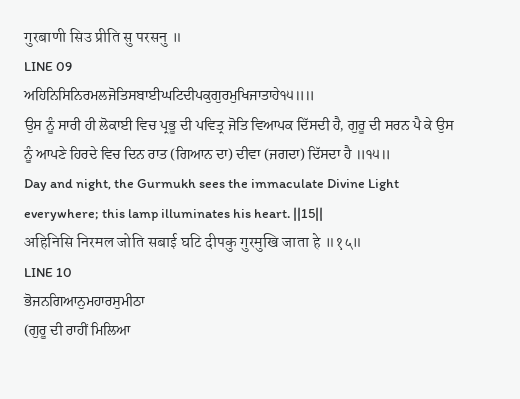गुरबाणी सिउ प्रीति सु परसनु ॥
LINE 09
ਅਹਿਨਿਸਿਨਿਰਮਲਜੋਤਿਸਬਾਈਘਟਿਦੀਪਕੁਗੁਰਮੁਖਿਜਾਤਾਹੇ੧੫॥॥
ਉਸ ਨੂੰ ਸਾਰੀ ਹੀ ਲੋਕਾਈ ਵਿਚ ਪ੍ਰਭੂ ਦੀ ਪਵਿਤ੍ਰ ਜੋਤਿ ਵਿਆਪਕ ਦਿੱਸਦੀ ਹੈ, ਗੁਰੂ ਦੀ ਸਰਨ ਪੈ ਕੇ ਉਸ ਨੂੰ ਆਪਣੇ ਹਿਰਦੇ ਵਿਚ ਦਿਨ ਰਾਤ (ਗਿਆਨ ਦਾ) ਦੀਵਾ (ਜਗਦਾ) ਦਿੱਸਦਾ ਹੈ ॥੧੫॥
Day and night, the Gurmukh sees the immaculate Divine Light everywhere; this lamp illuminates his heart. ||15||
अहिनिसि निरमल जोति सबाई घटि दीपकु गुरमुखि जाता हे ॥१५॥
LINE 10
ਭੋਜਨਗਿਆਨੁਮਹਾਰਸੁਮੀਠਾ
(ਗੁਰੂ ਦੀ ਰਾਹੀਂ ਮਿਲਿਆ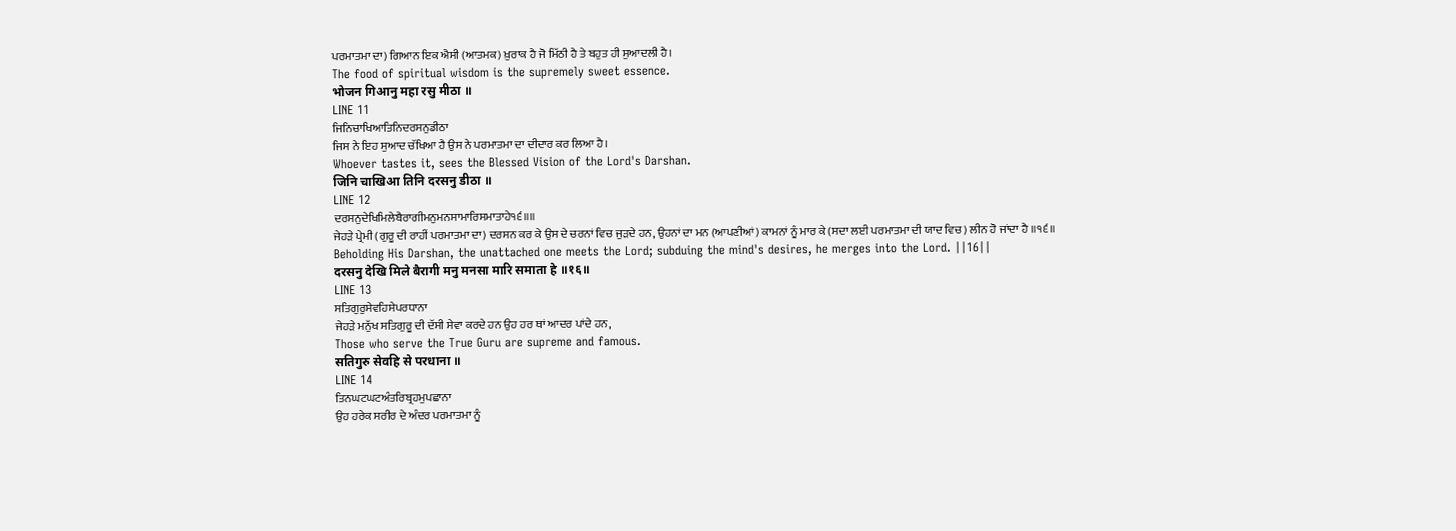ਪਰਮਾਤਮਾ ਦਾ) ਗਿਆਨ ਇਕ ਐਸੀ (ਆਤਮਕ) ਖ਼ੁਰਾਕ ਹੈ ਜੋ ਮਿੱਠੀ ਹੈ ਤੇ ਬਹੁਤ ਹੀ ਸੁਆਦਲੀ ਹੈ।
The food of spiritual wisdom is the supremely sweet essence.
भोजन गिआनु महा रसु मीठा ॥
LINE 11
ਜਿਨਿਚਾਖਿਆਤਿਨਿਦਰਸਨੁਡੀਠਾ
ਜਿਸ ਨੇ ਇਹ ਸੁਆਦ ਚੱਖਿਆ ਹੈ ਉਸ ਨੇ ਪਰਮਾਤਮਾ ਦਾ ਦੀਦਾਰ ਕਰ ਲਿਆ ਹੈ।
Whoever tastes it, sees the Blessed Vision of the Lord's Darshan.
जिनि चाखिआ तिनि दरसनु डीठा ॥
LINE 12
ਦਰਸਨੁਦੇਖਿਮਿਲੇਬੈਰਾਗੀਮਨੁਮਨਸਾਮਾਰਿਸਮਾਤਾਹੇ੧੬॥॥
ਜੇਹੜੇ ਪ੍ਰੇਮੀ (ਗੁਰੂ ਦੀ ਰਾਹੀਂ ਪਰਮਾਤਮਾ ਦਾ) ਦਰਸਨ ਕਰ ਕੇ ਉਸ ਦੇ ਚਰਨਾਂ ਵਿਚ ਜੁੜਦੇ ਹਨ, ਉਹਨਾਂ ਦਾ ਮਨ (ਆਪਣੀਆਂ) ਕਾਮਨਾਂ ਨੂੰ ਮਾਰ ਕੇ (ਸਦਾ ਲਈ ਪਰਮਾਤਮਾ ਦੀ ਯਾਦ ਵਿਚ) ਲੀਨ ਹੋ ਜਾਂਦਾ ਹੈ ॥੧੬॥
Beholding His Darshan, the unattached one meets the Lord; subduing the mind's desires, he merges into the Lord. ||16||
दरसनु देखि मिले बैरागी मनु मनसा मारि समाता हे ॥१६॥
LINE 13
ਸਤਿਗੁਰੁਸੇਵਹਿਸੇਪਰਧਾਨਾ
ਜੇਹੜੇ ਮਨੁੱਖ ਸਤਿਗੁਰੂ ਦੀ ਦੱਸੀ ਸੇਵਾ ਕਰਦੇ ਹਨ ਉਹ ਹਰ ਥਾਂ ਆਦਰ ਪਾਂਦੇ ਹਨ,
Those who serve the True Guru are supreme and famous.
सतिगुरु सेवहि से परधाना ॥
LINE 14
ਤਿਨਘਟਘਟਅੰਤਰਿਬ੍ਰਹਮੁਪਛਾਨਾ
ਉਹ ਹਰੇਕ ਸਰੀਰ ਦੇ ਅੰਦਰ ਪਰਮਾਤਮਾ ਨੂੰ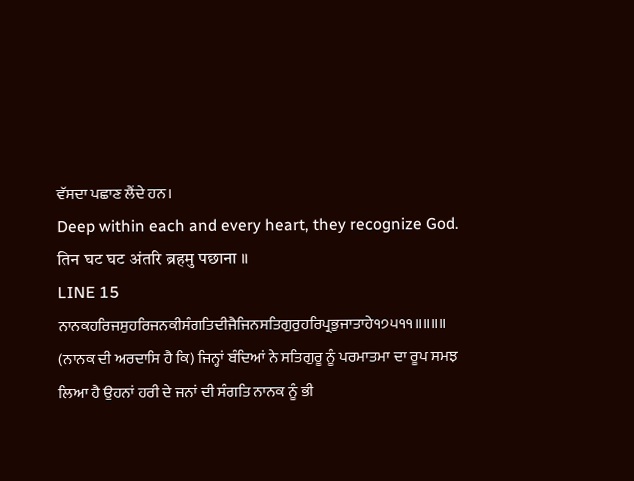ਵੱਸਦਾ ਪਛਾਣ ਲੈਂਦੇ ਹਨ।
Deep within each and every heart, they recognize God.
तिन घट घट अंतरि ब्रहमु पछाना ॥
LINE 15
ਨਾਨਕਹਰਿਜਸੁਹਰਿਜਨਕੀਸੰਗਤਿਦੀਜੈਜਿਨਸਤਿਗੁਰੁਹਰਿਪ੍ਰਭੁਜਾਤਾਹੇ੧੭੫੧੧॥॥॥॥
(ਨਾਨਕ ਦੀ ਅਰਦਾਸਿ ਹੈ ਕਿ) ਜਿਨ੍ਹਾਂ ਬੰਦਿਆਂ ਨੇ ਸਤਿਗੁਰੂ ਨੂੰ ਪਰਮਾਤਮਾ ਦਾ ਰੂਪ ਸਮਝ ਲਿਆ ਹੈ ਉਹਨਾਂ ਹਰੀ ਦੇ ਜਨਾਂ ਦੀ ਸੰਗਤਿ ਨਾਨਕ ਨੂੰ ਭੀ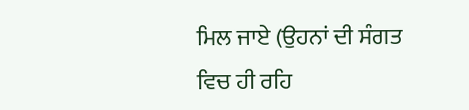ਮਿਲ ਜਾਏ (ਉਹਨਾਂ ਦੀ ਸੰਗਤ ਵਿਚ ਹੀ ਰਹਿ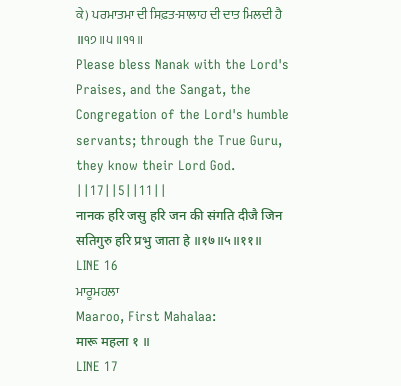ਕੇ) ਪਰਮਾਤਮਾ ਦੀ ਸਿਫ਼ਤ-ਸਾਲਾਹ ਦੀ ਦਾਤ ਮਿਲਦੀ ਹੈ ॥੧੭॥੫॥੧੧॥
Please bless Nanak with the Lord's Praises, and the Sangat, the Congregation of the Lord's humble servants; through the True Guru, they know their Lord God. ||17||5||11||
नानक हरि जसु हरि जन की संगति दीजै जिन सतिगुरु हरि प्रभु जाता हे ॥१७॥५॥११॥
LINE 16
ਮਾਰੂਮਹਲਾ
Maaroo, First Mahalaa:
मारू महला १ ॥
LINE 17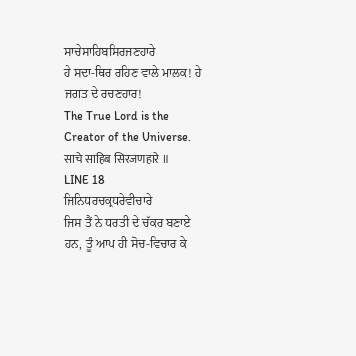ਸਾਚੇਸਾਹਿਬਸਿਰਜਣਹਾਰੇ
ਹੇ ਸਦਾ-ਥਿਰ ਰਹਿਣ ਵਾਲੇ ਮਾਲਕ! ਹੇ ਜਗਤ ਦੇ ਰਚਣਹਾਰ!
The True Lord is the Creator of the Universe.
साचे साहिब सिरजणहारे ॥
LINE 18
ਜਿਨਿਧਰਚਕ੍ਰਧਰੇਵੀਚਾਰੇ
ਜਿਸ ਤੈਂ ਨੇ ਧਰਤੀ ਦੇ ਚੱਕਰ ਬਣਾਏ ਹਨ, ਤੂੰ ਆਪ ਹੀ ਸੋਚ-ਵਿਚਾਰ ਕੇ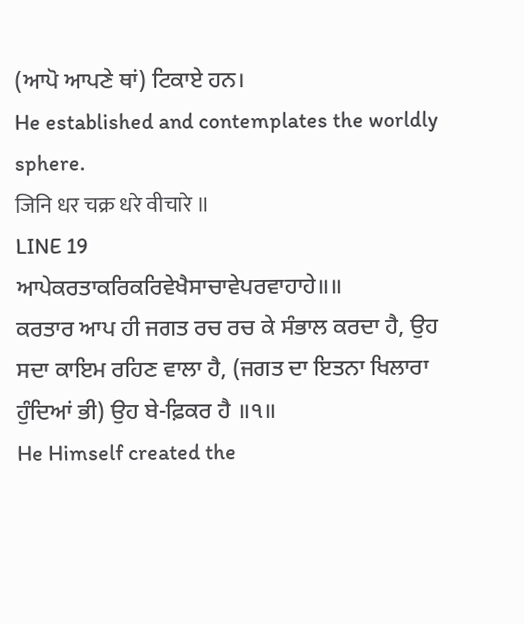(ਆਪੋ ਆਪਣੇ ਥਾਂ) ਟਿਕਾਏ ਹਨ।
He established and contemplates the worldly sphere.
जिनि धर चक्र धरे वीचारे ॥
LINE 19
ਆਪੇਕਰਤਾਕਰਿਕਰਿਵੇਖੈਸਾਚਾਵੇਪਰਵਾਹਾਹੇ॥॥
ਕਰਤਾਰ ਆਪ ਹੀ ਜਗਤ ਰਚ ਰਚ ਕੇ ਸੰਭਾਲ ਕਰਦਾ ਹੈ, ਉਹ ਸਦਾ ਕਾਇਮ ਰਹਿਣ ਵਾਲਾ ਹੈ, (ਜਗਤ ਦਾ ਇਤਨਾ ਖਿਲਾਰਾ ਹੁੰਦਿਆਂ ਭੀ) ਉਹ ਬੇ-ਫ਼ਿਕਰ ਹੈ ॥੧॥
He Himself created the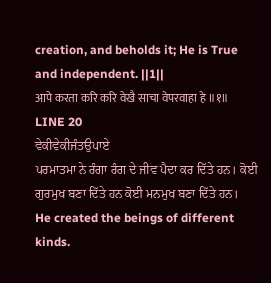creation, and beholds it; He is True and independent. ||1||
आपे करता करि करि वेखै साचा वेपरवाहा हे ॥१॥
LINE 20
ਵੇਕੀਵੇਕੀਜੰਤਉਪਾਏ
ਪਰਮਾਤਮਾ ਨੇ ਰੰਗਾ ਰੰਗ ਦੇ ਜੀਵ ਪੈਦਾ ਕਰ ਦਿੱਤੇ ਹਨ। ਕੋਈ ਗੁਰਮੁਖ ਬਣਾ ਦਿੱਤੇ ਹਨ ਕੋਈ ਮਨਮੁਖ ਬਣਾ ਦਿੱਤੇ ਹਨ।
He created the beings of different kinds.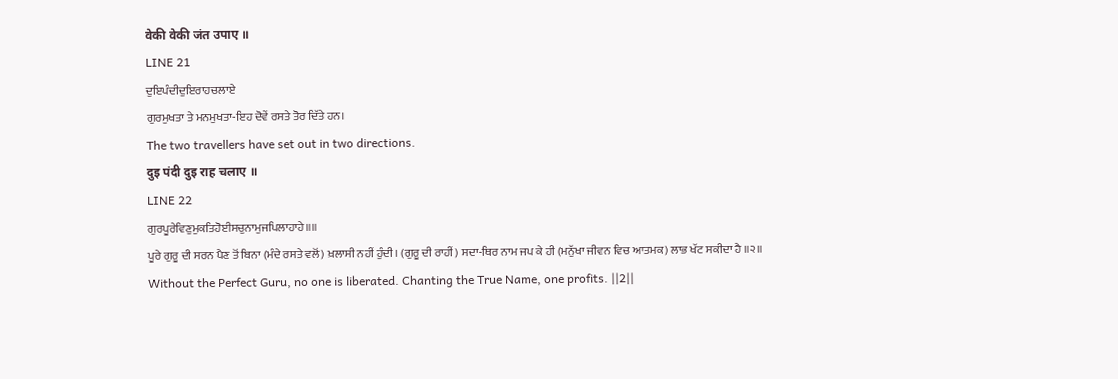वेकी वेकी जंत उपाए ॥
LINE 21
ਦੁਇਪੰਦੀਦੁਇਰਾਹਚਲਾਏ
ਗੁਰਮੁਖਤਾ ਤੇ ਮਨਮੁਖਤਾ-ਇਹ ਦੋਵੇਂ ਰਸਤੇ ਤੋਰ ਦਿੱਤੇ ਹਨ।
The two travellers have set out in two directions.
दुइ पंदी दुइ राह चलाए ॥
LINE 22
ਗੁਰਪੂਰੇਵਿਣੁਮੁਕਤਿਹੋਈਸਚੁਨਾਮੁਜਪਿਲਾਹਾਹੇ॥॥
ਪੂਰੇ ਗੁਰੂ ਦੀ ਸਰਨ ਪੈਣ ਤੋਂ ਬਿਨਾ (ਮੰਦੇ ਰਸਤੇ ਵਲੋਂ) ਖ਼ਲਾਸੀ ਨਹੀਂ ਹੁੰਦੀ। (ਗੁਰੂ ਦੀ ਰਾਹੀਂ) ਸਦਾ-ਥਿਰ ਨਾਮ ਜਪ ਕੇ ਹੀ (ਮਨੁੱਖਾ ਜੀਵਨ ਵਿਚ ਆਤਮਕ) ਲਾਭ ਖੱਟ ਸਕੀਦਾ ਹੈ ॥੨॥
Without the Perfect Guru, no one is liberated. Chanting the True Name, one profits. ||2||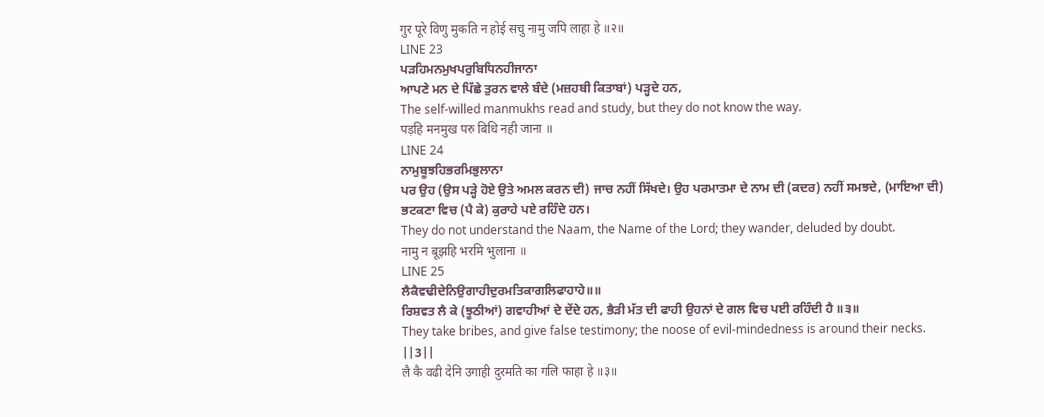गुर पूरे विणु मुकति न होई सचु नामु जपि लाहा हे ॥२॥
LINE 23
ਪੜਹਿਮਨਮੁਖਪਰੁਬਿਧਿਨਹੀਜਾਨਾ
ਆਪਣੇ ਮਨ ਦੇ ਪਿੱਛੇ ਤੁਰਨ ਵਾਲੇ ਬੰਦੇ (ਮਜ਼ਹਬੀ ਕਿਤਾਬਾਂ) ਪੜ੍ਹਦੇ ਹਨ,
The self-willed manmukhs read and study, but they do not know the way.
पड़हि मनमुख परु बिधि नही जाना ॥
LINE 24
ਨਾਮੁਬੂਝਹਿਭਰਮਿਭੁਲਾਨਾ
ਪਰ ਉਹ (ਉਸ ਪੜ੍ਹੇ ਹੋਏ ਉਤੇ ਅਮਲ ਕਰਨ ਦੀ) ਜਾਚ ਨਹੀਂ ਸਿੱਖਦੇ। ਉਹ ਪਰਮਾਤਮਾ ਦੇ ਨਾਮ ਦੀ (ਕਦਰ) ਨਹੀਂ ਸਮਝਦੇ, (ਮਾਇਆ ਦੀ) ਭਟਕਣਾ ਵਿਚ (ਪੈ ਕੇ) ਕੁਰਾਹੇ ਪਏ ਰਹਿੰਦੇ ਹਨ।
They do not understand the Naam, the Name of the Lord; they wander, deluded by doubt.
नामु न बूझहि भरमि भुलाना ॥
LINE 25
ਲੈਕੈਵਢੀਦੇਨਿਉਗਾਹੀਦੁਰਮਤਿਕਾਗਲਿਫਾਹਾਹੇ॥॥
ਰਿਸ਼ਵਤ ਲੈ ਕੇ (ਝੂਠੀਆਂ) ਗਵਾਹੀਆਂ ਦੇ ਦੇਂਦੇ ਹਨ, ਭੈੜੀ ਮੱਤ ਦੀ ਫਾਹੀ ਉਹਨਾਂ ਦੇ ਗਲ ਵਿਚ ਪਈ ਰਹਿੰਦੀ ਹੈ ॥੩॥
They take bribes, and give false testimony; the noose of evil-mindedness is around their necks. ||3||
लै कै वढी देनि उगाही दुरमति का गलि फाहा हे ॥३॥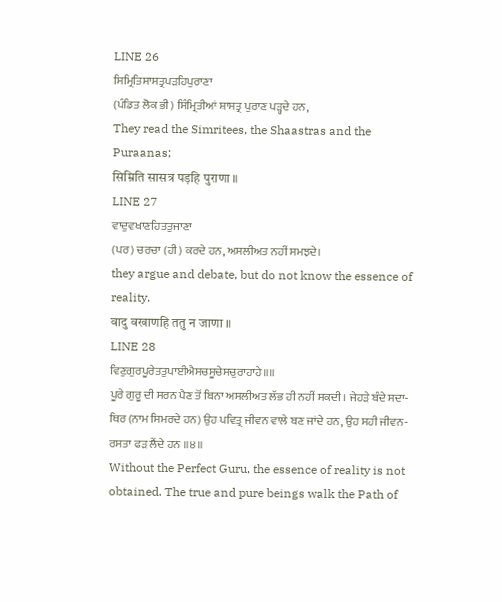LINE 26
ਸਿਮ੍ਰਿਤਿਸਾਸਤ੍ਰਪੜਹਿਪੁਰਾਣਾ
(ਪੰਡਿਤ ਲੋਕ ਭੀ) ਸਿੰਮ੍ਰਿਤੀਆਂ ਸ਼ਾਸਤ੍ਰ ਪੁਰਾਣ ਪੜ੍ਹਦੇ ਹਨ,
They read the Simritees, the Shaastras and the Puraanas;
सिम्रिति सासत्र पड़हि पुराणा ॥
LINE 27
ਵਾਦੁਵਖਾਣਹਿਤਤੁਜਾਣਾ
(ਪਰ) ਚਰਚਾ (ਹੀ) ਕਰਦੇ ਹਨ, ਅਸਲੀਅਤ ਨਹੀਂ ਸਮਝਦੇ।
they argue and debate, but do not know the essence of reality.
वादु वखाणहि ततु न जाणा ॥
LINE 28
ਵਿਣੁਗੁਰਪੂਰੇਤਤੁਪਾਈਐਸਚਸੂਚੇਸਚੁਰਾਹਾਹੇ॥॥
ਪੂਰੇ ਗੁਰੂ ਦੀ ਸਰਨ ਪੈਣ ਤੋਂ ਬਿਨਾ ਅਸਲੀਅਤ ਲੱਭ ਹੀ ਨਹੀਂ ਸਕਦੀ। ਜੇਹੜੇ ਬੰਦੇ ਸਦਾ-ਥਿਰ (ਨਾਮ ਸਿਮਰਦੇ ਹਨ) ਉਹ ਪਵਿਤ੍ਰ ਜੀਵਨ ਵਾਲੇ ਬਣ ਜਾਂਦੇ ਹਨ, ਉਹ ਸਹੀ ਜੀਵਨ-ਰਸਤਾ ਫੜ ਲੈਂਦੇ ਹਨ ॥੪॥
Without the Perfect Guru, the essence of reality is not obtained. The true and pure beings walk the Path of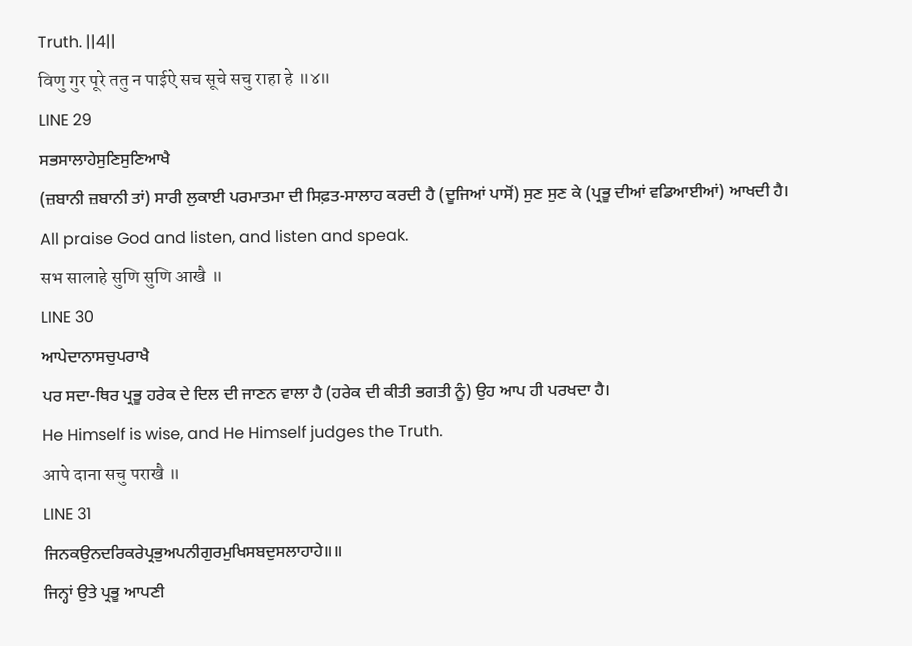Truth. ||4||
विणु गुर पूरे ततु न पाईऐ सच सूचे सचु राहा हे ॥४॥
LINE 29
ਸਭਸਾਲਾਹੇਸੁਣਿਸੁਣਿਆਖੈ
(ਜ਼ਬਾਨੀ ਜ਼ਬਾਨੀ ਤਾਂ) ਸਾਰੀ ਲੁਕਾਈ ਪਰਮਾਤਮਾ ਦੀ ਸਿਫ਼ਤ-ਸਾਲਾਹ ਕਰਦੀ ਹੈ (ਦੂਜਿਆਂ ਪਾਸੋਂ) ਸੁਣ ਸੁਣ ਕੇ (ਪ੍ਰਭੂ ਦੀਆਂ ਵਡਿਆਈਆਂ) ਆਖਦੀ ਹੈ।
All praise God and listen, and listen and speak.
सभ सालाहे सुणि सुणि आखै ॥
LINE 30
ਆਪੇਦਾਨਾਸਚੁਪਰਾਖੈ
ਪਰ ਸਦਾ-ਥਿਰ ਪ੍ਰਭੂ ਹਰੇਕ ਦੇ ਦਿਲ ਦੀ ਜਾਣਨ ਵਾਲਾ ਹੈ (ਹਰੇਕ ਦੀ ਕੀਤੀ ਭਗਤੀ ਨੂੰ) ਉਹ ਆਪ ਹੀ ਪਰਖਦਾ ਹੈ।
He Himself is wise, and He Himself judges the Truth.
आपे दाना सचु पराखै ॥
LINE 31
ਜਿਨਕਉਨਦਰਿਕਰੇਪ੍ਰਭੁਅਪਨੀਗੁਰਮੁਖਿਸਬਦੁਸਲਾਹਾਹੇ॥॥
ਜਿਨ੍ਹਾਂ ਉਤੇ ਪ੍ਰਭੂ ਆਪਣੀ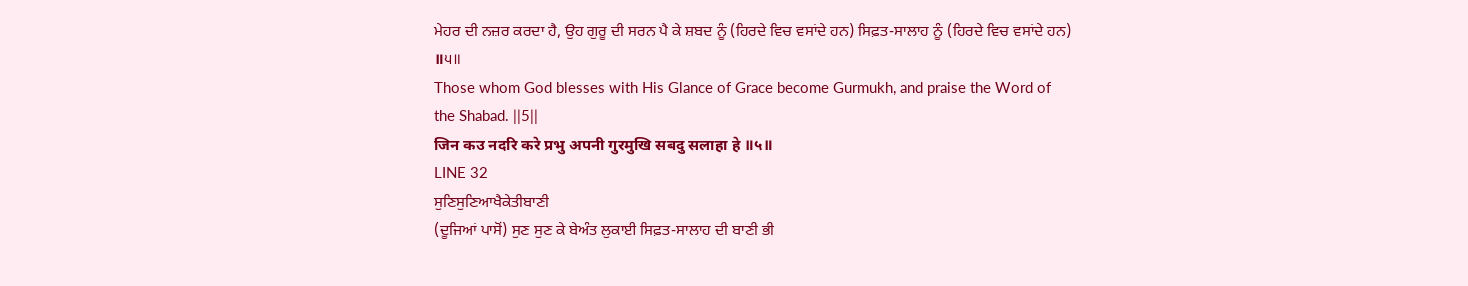ਮੇਹਰ ਦੀ ਨਜ਼ਰ ਕਰਦਾ ਹੈ, ਉਹ ਗੁਰੂ ਦੀ ਸਰਨ ਪੈ ਕੇ ਸ਼ਬਦ ਨੂੰ (ਹਿਰਦੇ ਵਿਚ ਵਸਾਂਦੇ ਹਨ) ਸਿਫ਼ਤ-ਸਾਲਾਹ ਨੂੰ (ਹਿਰਦੇ ਵਿਚ ਵਸਾਂਦੇ ਹਨ) ॥੫॥
Those whom God blesses with His Glance of Grace become Gurmukh, and praise the Word of the Shabad. ||5||
जिन कउ नदरि करे प्रभु अपनी गुरमुखि सबदु सलाहा हे ॥५॥
LINE 32
ਸੁਣਿਸੁਣਿਆਖੈਕੇਤੀਬਾਣੀ
(ਦੂਜਿਆਂ ਪਾਸੋਂ) ਸੁਣ ਸੁਣ ਕੇ ਬੇਅੰਤ ਲੁਕਾਈ ਸਿਫ਼ਤ-ਸਾਲਾਹ ਦੀ ਬਾਣੀ ਭੀ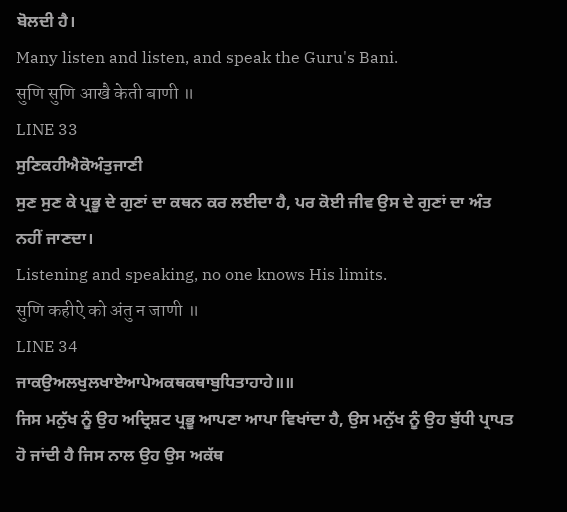ਬੋਲਦੀ ਹੈ।
Many listen and listen, and speak the Guru's Bani.
सुणि सुणि आखै केती बाणी ॥
LINE 33
ਸੁਣਿਕਹੀਐਕੋਅੰਤੁਜਾਣੀ
ਸੁਣ ਸੁਣ ਕੇ ਪ੍ਰਭੂ ਦੇ ਗੁਣਾਂ ਦਾ ਕਥਨ ਕਰ ਲਈਦਾ ਹੈ, ਪਰ ਕੋਈ ਜੀਵ ਉਸ ਦੇ ਗੁਣਾਂ ਦਾ ਅੰਤ ਨਹੀਂ ਜਾਣਦਾ।
Listening and speaking, no one knows His limits.
सुणि कहीऐ को अंतु न जाणी ॥
LINE 34
ਜਾਕਉਅਲਖੁਲਖਾਏਆਪੇਅਕਥਕਥਾਬੁਧਿਤਾਹਾਹੇ॥॥
ਜਿਸ ਮਨੁੱਖ ਨੂੰ ਉਹ ਅਦ੍ਰਿਸ਼ਟ ਪ੍ਰਭੂ ਆਪਣਾ ਆਪਾ ਵਿਖਾਂਦਾ ਹੈ, ਉਸ ਮਨੁੱਖ ਨੂੰ ਉਹ ਬੁੱਧੀ ਪ੍ਰਾਪਤ ਹੋ ਜਾਂਦੀ ਹੈ ਜਿਸ ਨਾਲ ਉਹ ਉਸ ਅਕੱਥ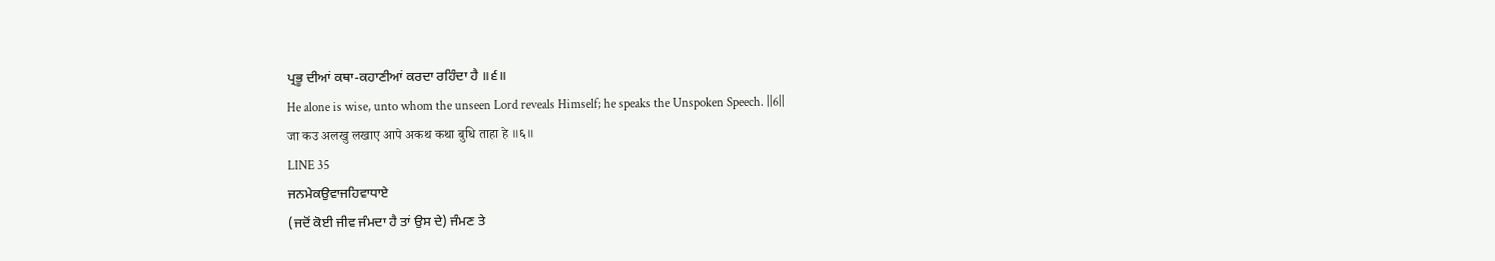ਪ੍ਰਭੂ ਦੀਆਂ ਕਥਾ-ਕਹਾਣੀਆਂ ਕਰਦਾ ਰਹਿੰਦਾ ਹੈ ॥੬॥
He alone is wise, unto whom the unseen Lord reveals Himself; he speaks the Unspoken Speech. ||6||
जा कउ अलखु लखाए आपे अकथ कथा बुधि ताहा हे ॥६॥
LINE 35
ਜਨਮੇਕਉਵਾਜਹਿਵਾਧਾਏ
(ਜਦੋਂ ਕੋਈ ਜੀਵ ਜੰਮਦਾ ਹੈ ਤਾਂ ਉਸ ਦੇ) ਜੰਮਣ ਤੇ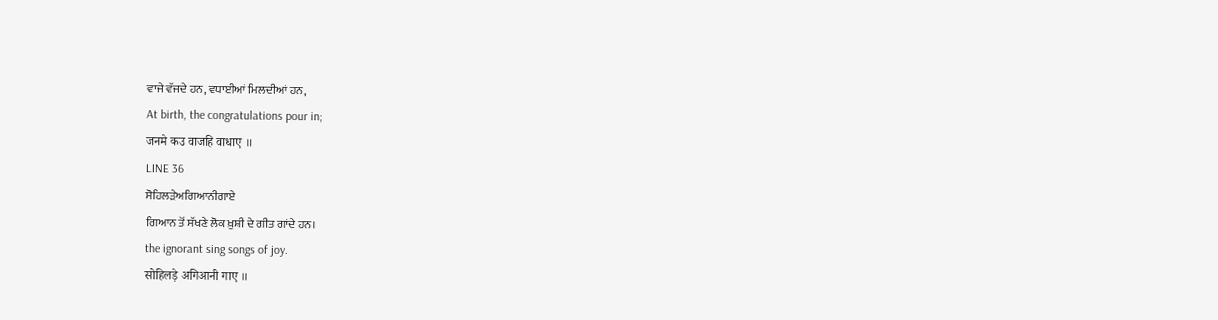ਵਾਜੇ ਵੱਜਦੇ ਹਨ, ਵਧਾਈਆਂ ਮਿਲਦੀਆਂ ਹਨ,
At birth, the congratulations pour in;
जनमे कउ वाजहि वाधाए ॥
LINE 36
ਸੋਹਿਲੜੇਅਗਿਆਨੀਗਾਏ
ਗਿਆਨ ਤੋਂ ਸੱਖਣੇ ਲੋਕ ਖ਼ੁਸ਼ੀ ਦੇ ਗੀਤ ਗਾਂਦੇ ਹਨ।
the ignorant sing songs of joy.
सोहिलड़े अगिआनी गाए ॥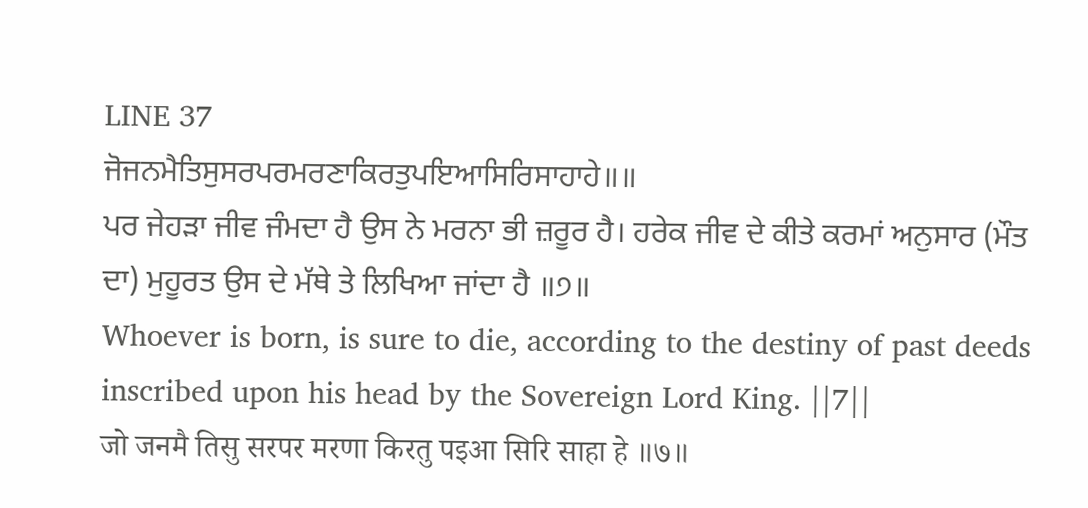LINE 37
ਜੋਜਨਮੈਤਿਸੁਸਰਪਰਮਰਣਾਕਿਰਤੁਪਇਆਸਿਰਿਸਾਹਾਹੇ॥॥
ਪਰ ਜੇਹੜਾ ਜੀਵ ਜੰਮਦਾ ਹੈ ਉਸ ਨੇ ਮਰਨਾ ਭੀ ਜ਼ਰੂਰ ਹੈ। ਹਰੇਕ ਜੀਵ ਦੇ ਕੀਤੇ ਕਰਮਾਂ ਅਨੁਸਾਰ (ਮੌਤ ਦਾ) ਮੁਹੂਰਤ ਉਸ ਦੇ ਮੱਥੇ ਤੇ ਲਿਖਿਆ ਜਾਂਦਾ ਹੈ ॥੭॥
Whoever is born, is sure to die, according to the destiny of past deeds inscribed upon his head by the Sovereign Lord King. ||7||
जो जनमै तिसु सरपर मरणा किरतु पइआ सिरि साहा हे ॥७॥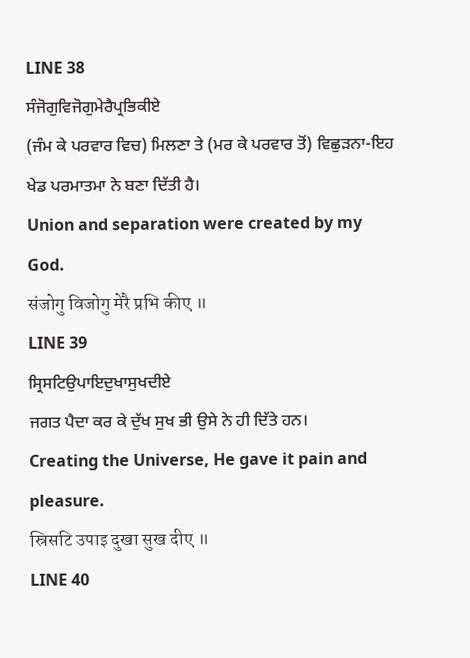LINE 38
ਸੰਜੋਗੁਵਿਜੋਗੁਮੇਰੈਪ੍ਰਭਿਕੀਏ
(ਜੰਮ ਕੇ ਪਰਵਾਰ ਵਿਚ) ਮਿਲਣਾ ਤੇ (ਮਰ ਕੇ ਪਰਵਾਰ ਤੋਂ) ਵਿਛੁੜਨਾ-ਇਹ ਖੇਡ ਪਰਮਾਤਮਾ ਨੇ ਬਣਾ ਦਿੱਤੀ ਹੈ।
Union and separation were created by my God.
संजोगु विजोगु मेरै प्रभि कीए ॥
LINE 39
ਸ੍ਰਿਸਟਿਉਪਾਇਦੁਖਾਸੁਖਦੀਏ
ਜਗਤ ਪੈਦਾ ਕਰ ਕੇ ਦੁੱਖ ਸੁਖ ਭੀ ਉਸੇ ਨੇ ਹੀ ਦਿੱਤੇ ਹਨ।
Creating the Universe, He gave it pain and pleasure.
स्रिसटि उपाइ दुखा सुख दीए ॥
LINE 40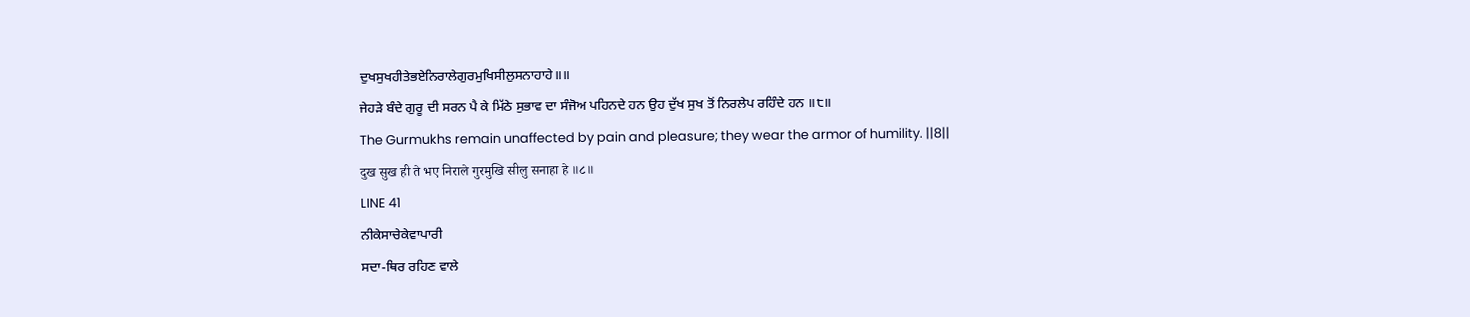ਦੁਖਸੁਖਹੀਤੇਭਏਨਿਰਾਲੇਗੁਰਮੁਖਿਸੀਲੁਸਨਾਹਾਹੇ॥॥
ਜੇਹੜੇ ਬੰਦੇ ਗੁਰੂ ਦੀ ਸਰਨ ਪੈ ਕੇ ਮਿੱਠੇ ਸੁਭਾਵ ਦਾ ਸੰਜੋਅ ਪਹਿਨਦੇ ਹਨ ਉਹ ਦੁੱਖ ਸੁਖ ਤੋਂ ਨਿਰਲੇਪ ਰਹਿੰਦੇ ਹਨ ॥੮॥
The Gurmukhs remain unaffected by pain and pleasure; they wear the armor of humility. ||8||
दुख सुख ही ते भए निराले गुरमुखि सीलु सनाहा हे ॥८॥
LINE 41
ਨੀਕੇਸਾਚੇਕੇਵਾਪਾਰੀ
ਸਦਾ-ਥਿਰ ਰਹਿਣ ਵਾਲੇ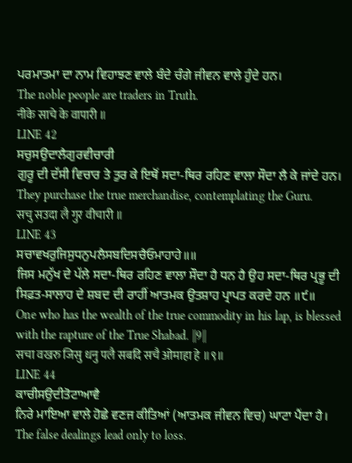ਪਰਮਾਤਮਾ ਦਾ ਨਾਮ ਵਿਹਾਝਣ ਵਾਲੇ ਬੰਦੇ ਚੰਗੇ ਜੀਵਨ ਵਾਲੇ ਹੁੰਦੇ ਹਨ।
The noble people are traders in Truth.
नीके साचे के वापारी ॥
LINE 42
ਸਚੁਸਉਦਾਲੈਗੁਰਵੀਚਾਰੀ
ਗੁਰੂ ਦੀ ਦੱਸੀ ਵਿਚਾਰ ਤੇ ਤੁਰ ਕੇ ਇਥੋਂ ਸਦਾ-ਥਿਰ ਰਹਿਣ ਵਾਲਾ ਸੌਦਾ ਲੈ ਕੇ ਜਾਂਦੇ ਹਨ।
They purchase the true merchandise, contemplating the Guru.
सचु सउदा लै गुर वीचारी ॥
LINE 43
ਸਚਾਵਖਰੁਜਿਸੁਧਨੁਪਲੈਸਬਦਿਸਚੈਓਮਾਹਾਹੇ॥॥
ਜਿਸ ਮਨੁੱਖ ਦੇ ਪੱਲੇ ਸਦਾ-ਥਿਰ ਰਹਿਣ ਵਾਲਾ ਸੌਦਾ ਹੈ ਧਨ ਹੈ ਉਹ ਸਦਾ-ਥਿਰ ਪ੍ਰਭੂ ਦੀ ਸਿਫ਼ਤ-ਸਾਲਾਹ ਦੇ ਸ਼ਬਦ ਦੀ ਰਾਹੀਂ ਆਤਮਕ ਉਤਸ਼ਾਹ ਪ੍ਰਾਪਤ ਕਰਦੇ ਹਨ ॥੯॥
One who has the wealth of the true commodity in his lap, is blessed with the rapture of the True Shabad. ||9||
सचा वखरु जिसु धनु पलै सबदि सचै ओमाहा हे ॥९॥
LINE 44
ਕਾਚੀਸਉਦੀਤੋਟਾਆਵੈ
ਨਿਰੇ ਮਾਇਆ ਵਾਲੇ ਹੋਛੇ ਵਣਜ ਕੀਤਿਆਂ (ਆਤਮਕ ਜੀਵਨ ਵਿਚ) ਘਾਟਾ ਪੈਂਦਾ ਹੈ।
The false dealings lead only to loss.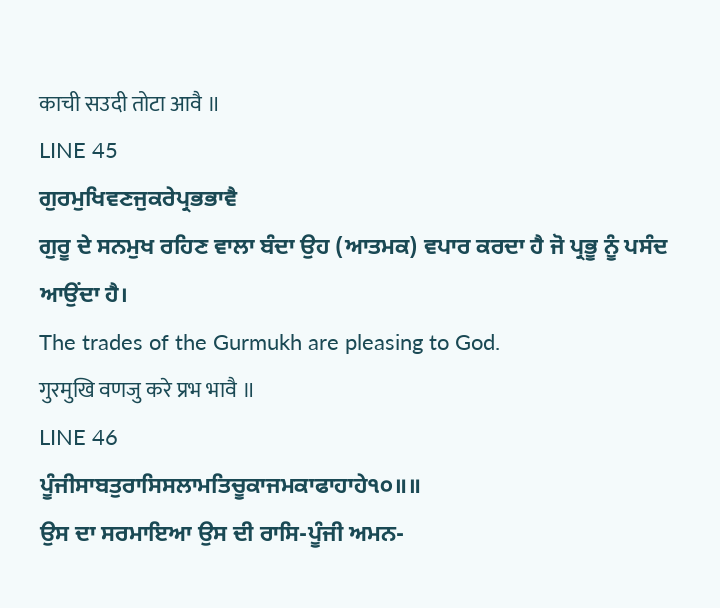काची सउदी तोटा आवै ॥
LINE 45
ਗੁਰਮੁਖਿਵਣਜੁਕਰੇਪ੍ਰਭਭਾਵੈ
ਗੁਰੂ ਦੇ ਸਨਮੁਖ ਰਹਿਣ ਵਾਲਾ ਬੰਦਾ ਉਹ (ਆਤਮਕ) ਵਪਾਰ ਕਰਦਾ ਹੈ ਜੋ ਪ੍ਰਭੂ ਨੂੰ ਪਸੰਦ ਆਉਂਦਾ ਹੈ।
The trades of the Gurmukh are pleasing to God.
गुरमुखि वणजु करे प्रभ भावै ॥
LINE 46
ਪੂੰਜੀਸਾਬਤੁਰਾਸਿਸਲਾਮਤਿਚੂਕਾਜਮਕਾਫਾਹਾਹੇ੧੦॥॥
ਉਸ ਦਾ ਸਰਮਾਇਆ ਉਸ ਦੀ ਰਾਸਿ-ਪੂੰਜੀ ਅਮਨ-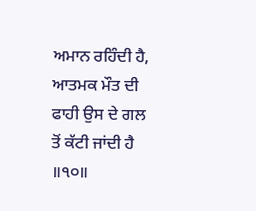ਅਮਾਨ ਰਹਿੰਦੀ ਹੈ, ਆਤਮਕ ਮੌਤ ਦੀ ਫਾਹੀ ਉਸ ਦੇ ਗਲ ਤੋਂ ਕੱਟੀ ਜਾਂਦੀ ਹੈ ॥੧੦॥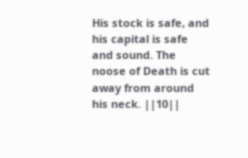His stock is safe, and his capital is safe and sound. The noose of Death is cut away from around his neck. ||10||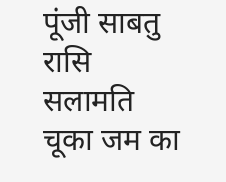पूंजी साबतु रासि सलामति चूका जम का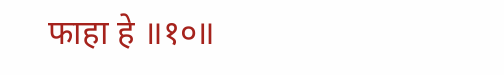फाहा हे ॥१०॥